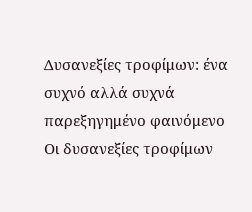Δυσανεξίες τροφίμων: ένα συχνό αλλά συχνά παρεξηγημένο φαινόμενο
Οι δυσανεξίες τροφίμων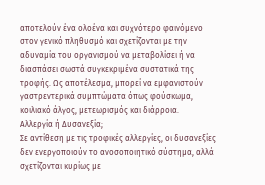αποτελούν ένα ολοένα και συχνότερο φαινόμενο στον γενικό πληθυσμό και σχετίζονται με την αδυναμία του οργανισμού να μεταβολίσει ή να διασπάσει σωστά συγκεκριμένα συστατικά της τροφής. Ως αποτέλεσμα, μπορεί να εμφανιστούν γαστρεντερικά συμπτώματα όπως φούσκωμα, κοιλιακό άλγος, μετεωρισμός και διάρροια.
Αλλεργία ή Δυσανεξία;
Σε αντίθεση με τις τροφικές αλλεργίες, οι δυσανεξίες δεν ενεργοποιούν το ανοσοποιητικό σύστημα, αλλά σχετίζονται κυρίως με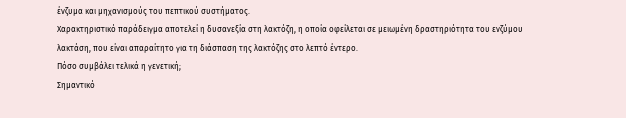ένζυμα και μηχανισμούς του πεπτικού συστήματος.
Χαρακτηριστικό παράδειγμα αποτελεί η δυσανεξία στη λακτόζη, η οποία οφείλεται σε μειωμένη δραστηριότητα του ενζύμου λακτάση, που είναι απαραίτητο για τη διάσπαση της λακτόζης στο λεπτό έντερο.
Πόσο συμβάλει τελικά η γενετική;
Σημαντικό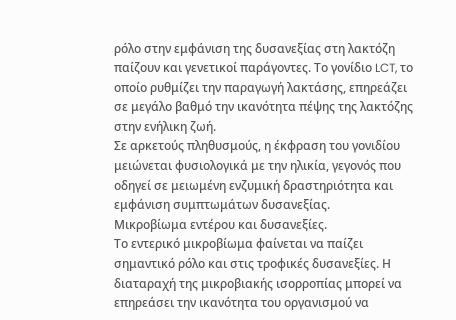ρόλο στην εμφάνιση της δυσανεξίας στη λακτόζη παίζουν και γενετικοί παράγοντες. Το γονίδιο LCT, το οποίο ρυθμίζει την παραγωγή λακτάσης, επηρεάζει σε μεγάλο βαθμό την ικανότητα πέψης της λακτόζης στην ενήλικη ζωή.
Σε αρκετούς πληθυσμούς, η έκφραση του γονιδίου μειώνεται φυσιολογικά με την ηλικία, γεγονός που οδηγεί σε μειωμένη ενζυμική δραστηριότητα και εμφάνιση συμπτωμάτων δυσανεξίας.
Μικροβίωμα εντέρου και δυσανεξίες.
Το εντερικό μικροβίωμα φαίνεται να παίζει σημαντικό ρόλο και στις τροφικές δυσανεξίες. Η διαταραχή της μικροβιακής ισορροπίας μπορεί να επηρεάσει την ικανότητα του οργανισμού να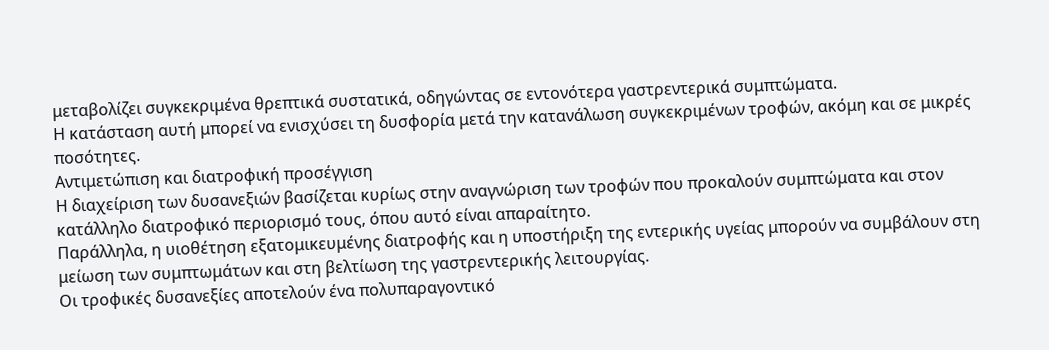μεταβολίζει συγκεκριμένα θρεπτικά συστατικά, οδηγώντας σε εντονότερα γαστρεντερικά συμπτώματα.
Η κατάσταση αυτή μπορεί να ενισχύσει τη δυσφορία μετά την κατανάλωση συγκεκριμένων τροφών, ακόμη και σε μικρές ποσότητες.
Αντιμετώπιση και διατροφική προσέγγιση
Η διαχείριση των δυσανεξιών βασίζεται κυρίως στην αναγνώριση των τροφών που προκαλούν συμπτώματα και στον κατάλληλο διατροφικό περιορισμό τους, όπου αυτό είναι απαραίτητο.
Παράλληλα, η υιοθέτηση εξατομικευμένης διατροφής και η υποστήριξη της εντερικής υγείας μπορούν να συμβάλουν στη μείωση των συμπτωμάτων και στη βελτίωση της γαστρεντερικής λειτουργίας.
Οι τροφικές δυσανεξίες αποτελούν ένα πολυπαραγοντικό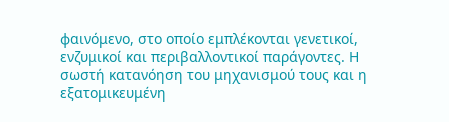φαινόμενο, στο οποίο εμπλέκονται γενετικοί, ενζυμικοί και περιβαλλοντικοί παράγοντες. Η σωστή κατανόηση του μηχανισμού τους και η εξατομικευμένη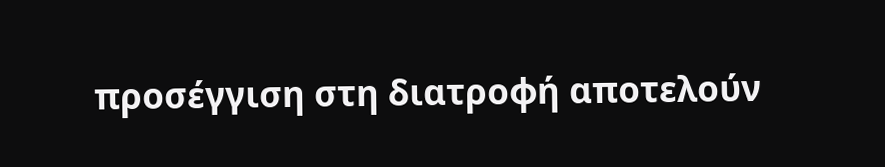προσέγγιση στη διατροφή αποτελούν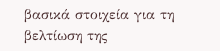βασικά στοιχεία για τη βελτίωση της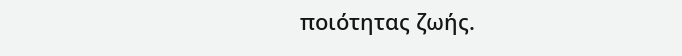ποιότητας ζωής.